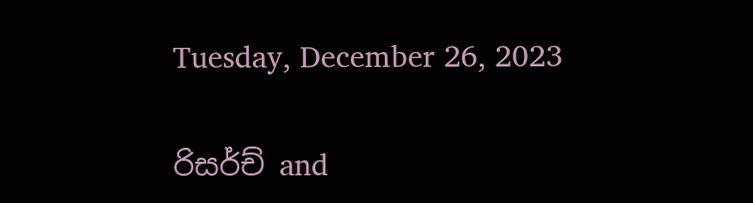Tuesday, December 26, 2023

රිසර්ච් and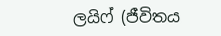ලයිෆ් (ජීවිතය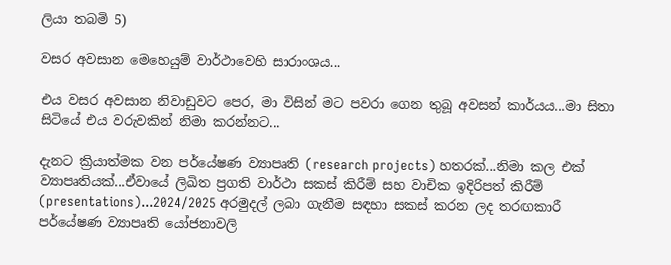ලියා තබමි 5)

වසර අවසාන මෙහෙයුම් වාර්ථාවෙහි සාරාංශය...

එය වසර අවසාන නිවාඩුවට පෙර, මා විසින් මට පවරා ගෙන තුබූ අවසන් කාර්යය...මා සිතා සිටියේ එය වරුවකින් නිමා කරන්නට...

දැනට ක්‍රියාත්මක වන පර්යේෂණ ව්‍යාපෘති (research projects) හතරක්...නිමා කල එක් ව්‍යාපෘතියක්...ඒවායේ ලිඛිත ප්‍රගති වාර්ථා සකස් කිරීම් සහ වාචික ඉදිරිපත් කිරීම් (presentations)...2024/2025 අරමුදල් ලබා ගැනීම සඳහා සකස් කරන ලද තරඟකාරී පර්යේෂණ ව්‍යාපෘති යෝජනාවලි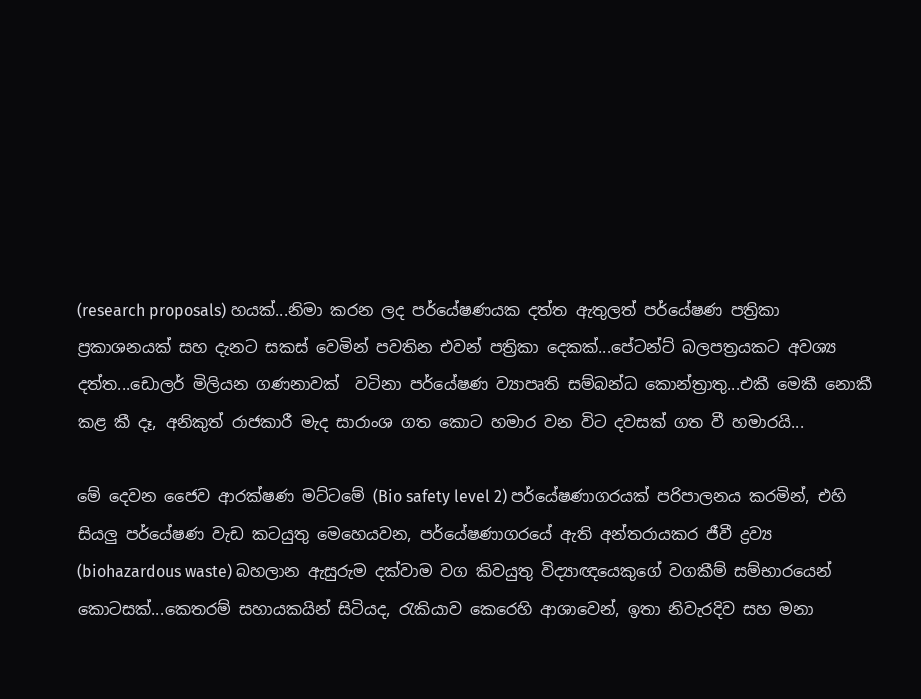(research proposals) හයක්...නිමා කරන ලද පර්යේෂණයක දත්ත ඇතුලත් පර්යේෂණ පත්‍රිකා ප්‍රකාශනයක් සහ දැනට සකස් වෙමින් පවතින එවන් පත්‍රිකා දෙකක්...පේටන්ට් බලපත්‍රයකට අවශ්‍ය දත්ත...ඩොලර් මිලියන ගණනාවක්  වටිනා පර්යේෂණ ව්‍යාපෘති සම්බන්ධ කොන්ත්‍රාතු...එකී මෙකී නොකී කළ කී දෑ, අනිකුත් රාජකාරී මැද සාරාංශ ගත කොට හමාර වන විට දවසක් ගත වී හමාරයි...

මේ දෙවන ජෛව ආරක්ෂණ මට්ටමේ (Bio safety level 2) පර්යේෂණාගරයක් පරිපාලනය කරමින්, එහි සියලු පර්යේෂණ වැඩ කටයුතු මෙහෙයවන, පර්යේෂණාගරයේ ඇති අන්තරායකර ජීවී ද්‍රව්‍ය (biohazardous waste) බහලාන ඇසුරුම දක්වාම වග කිවයුතු විද්‍යාඥයෙකුගේ වගකීම් සම්භාරයෙන් කොටසක්...කෙතරම් සහායකයින් සිටියද, රැකියාව කෙරෙහි ආශාවෙන්, ඉතා නිවැරදිව සහ මනා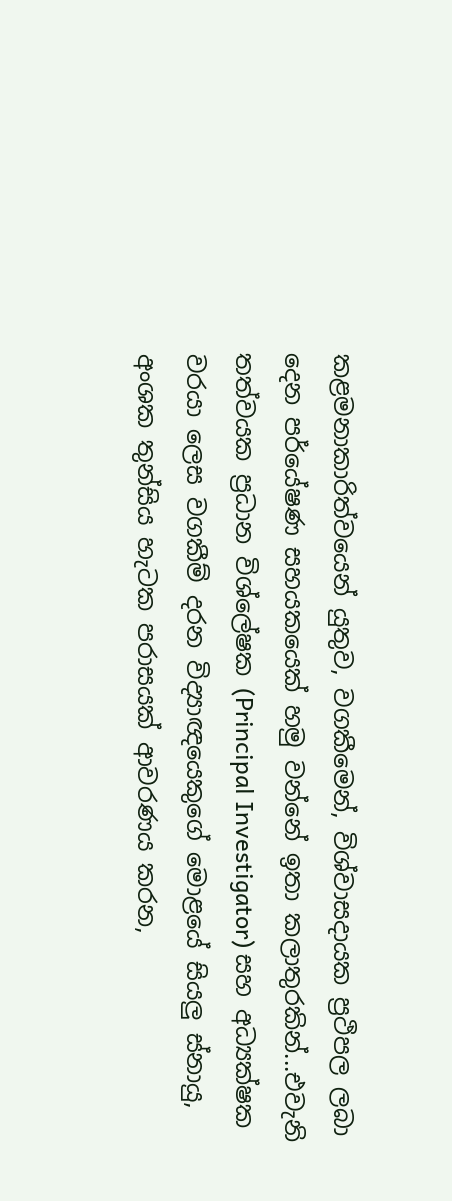කළමනාකාරිත්වයෙන් යුතුව, වගකීමෙන්, විශ්වාසදායක ප්‍රථිපල ලබා දෙන පර්යේෂණ සහයකයෙක් හමු වන්නේ ඉතා කලාතුරකින්...එවැනි තත්වයක ප්‍රධාන විශ්ලේෂක (Principal Investigator) සහ අධ්‍යක්ෂක වරයා ලෙස වගකීම් දරන විද්‍යාඥයෙකුගේ මොළයේ සියලු ස්නායු, අංශක තුන්සිය හැටක පරාසයක් ආවරණය කරන,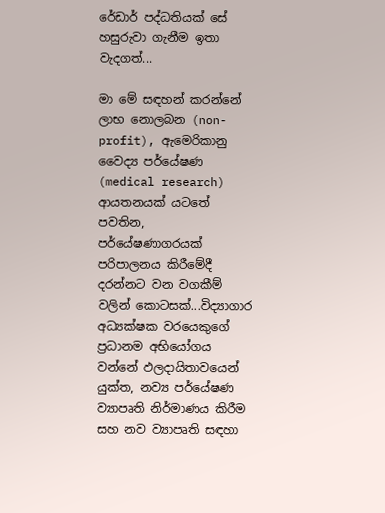රේඩාර් පද්ධතියක් සේ හසුරුවා ගැනීම ඉතා වැදගත්...

මා මේ සඳහන් කරන්නේ ලාභ නොලබන (non-profit), ඇමෙරිකානු වෛද්‍ය පර්යේෂණ (medical research) ආයතනයක් යටතේ පවතින,  පර්යේෂණාගරයක් පරිපාලනය කිරීමේදී දරන්නට වන වගකීම් වලින් කොටසක්...විද්‍යාගාර අධ්‍යක්ෂක වරයෙකුගේ ප්‍රධානම අභියෝගය වන්නේ ඵලදායිතාවයෙන් යුක්ත, නව්‍ය පර්යේෂණ ව්‍යාපෘති නිර්මාණය කිරීම සහ නව ව්‍යාපෘති සඳහා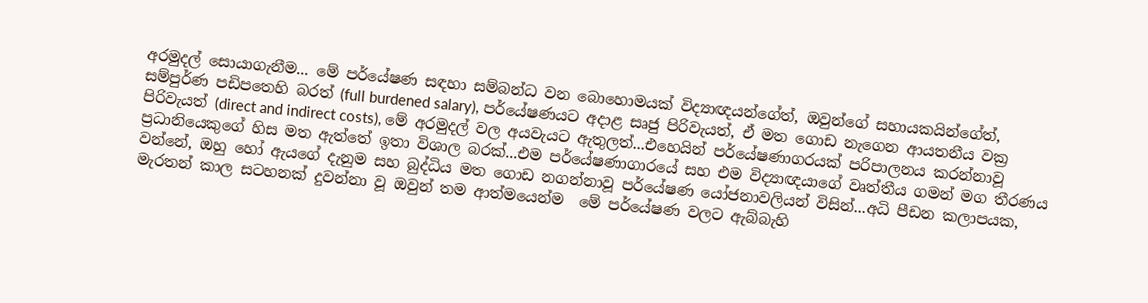අරමුදල් සොයාගැනීම... මේ පර්යේෂණ සඳහා සම්බන්ධ වන බොහොමයක් විද්‍යාඥයන්ගේත්, ඔවුන්ගේ සහායකයින්ගේත්, සම්පුර්ණ පඩිපතෙහි බරත් (full burdened salary), පර්යේෂණයට අදාළ සෘජු පිරිවැයත්, ඒ මත ගොඩ නැගෙන ආයතනීය වක්‍ර පිරිවැයත් (direct and indirect costs), මේ අරමුදල් වල අයවැයට ඇතුලත්...එහෙයින් පර්යේෂණාගරයක් පරිපාලනය කරන්නාවූ ප්‍රධානියෙකුගේ හිස මත ඇත්තේ ඉතා විශාල බරක්...එම පර්යේෂණාගාරයේ සහ එම විද්‍යාඥයාගේ වෘත්තීය ගමන් මග තීරණය වන්නේ, ඔහු හෝ ඇයගේ දැනුම සහ බුද්ධිය මත ගොඩ නගන්නාවූ පර්යේෂණ යෝජනාවලියන් විසින්...අධි පීඩන කලාපයක, මැරතන් කාල සටහනක් දුවන්නා වූ ඔවුන් තම ආත්මයෙන්ම  මේ පර්යේෂණ වලට ඇබ්බැහි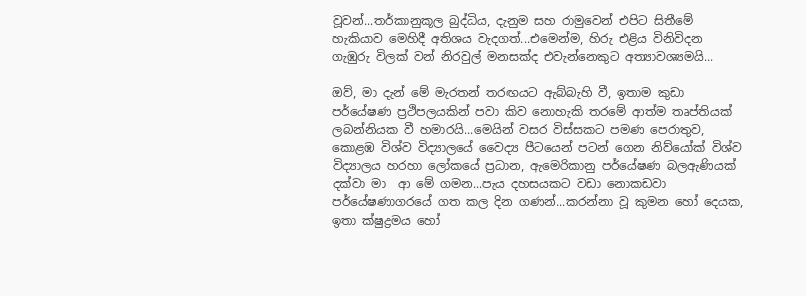වූවන්...තර්කානුකූල බුද්ධිය, දැනුම සහ රාමුවෙන් එපිට සිතීමේ හැකියාව මෙහිදී අතිශය වැදගත්...එමෙන්ම, හිරු එළිය විනිවිදන ගැඹුරු විලක් වන් නිරවුල් මනසක්ද එවැන්නෙකුට අත්‍යාවශ්‍යමයි...

ඔව්, මා දැන් මේ මැරතන් තරඟයට ඇබ්බැහි වී, ඉතාම කුඩා පර්යේෂණ ප්‍රථිපලයකින් පවා කිව නොහැකි තරමේ ආත්ම තෘප්තියක් ලබන්නියක වී හමාරයි...මෙයින් වසර විස්සකට පමණ පෙරාතුව, කොළඹ විශ්ව විද්‍යාලයේ වෛද්‍ය පීටයෙන් පටන් ගෙන නිව්යෝක් විශ්ව විද්‍යාලය හරහා ලෝකයේ ප්‍රධාන, ඇමෙරිකානු පර්යේෂණ බලඇණියක් දක්වා මා  ආ මේ ගමන...පැය දහසයකට වඩා නොකඩවා පර්යේෂණාගරයේ ගත කල දින ගණන්...කරන්නා වූ කුමන හෝ දෙයක, ඉතා ක්ෂුද්‍රමය හෝ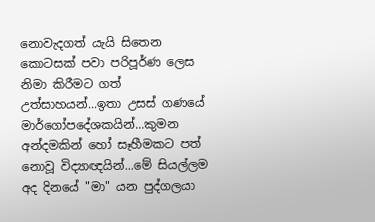නොවැදගත් යැයි සිතෙන කොටසක් පවා පරිපූර්ණ ලෙස නිමා කිරීමට ගත් උත්සාහයන්...ඉතා උසස් ගණයේ මාර්ගෝපදේශකයින්...කුමන අන්දමකින් හෝ සෑහීමකට පත් නොවූ විද්‍යාඥයින්...මේ සියල්ලම අද දිනයේ "මා" යන පුද්ගලයා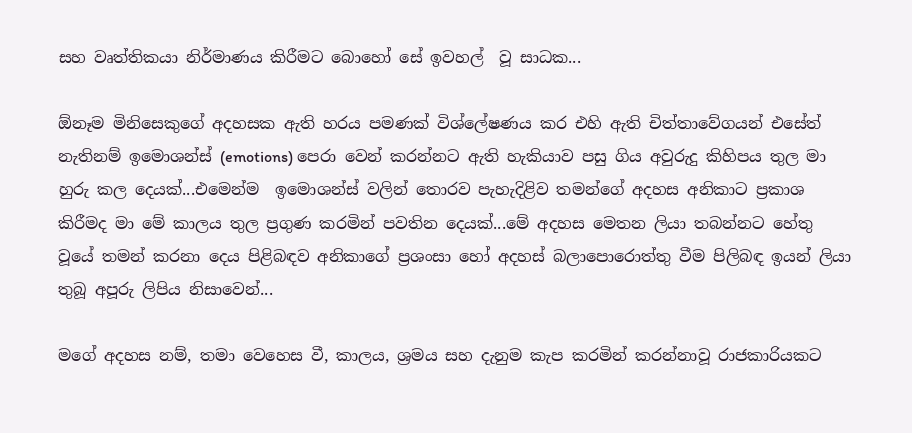සහ වෘත්තිකයා නිර්මාණය කිරීමට බොහෝ සේ ඉවහල්  වූ සාධක...

ඕනෑම මිනිසෙකුගේ අදහසක ඇති හරය පමණක් විශ්ලේෂණය කර එහි ඇති චිත්තාවේගයන් එසේත් නැතිනම් ඉමොශන්ස් (emotions) පෙරා වෙන් කරන්නට ඇති හැකියාව පසු ගිය අවුරුදු කිහිපය තුල මා හුරු කල දෙයක්...එමෙන්ම  ඉමොශන්ස් වලින් තොරව පැහැදිළිව තමන්ගේ අදහස අනිකාට ප්‍රකාශ කිරීමද මා මේ කාලය තුල ප්‍රගුණ කරමින් පවතින දෙයක්...මේ අදහස මෙතන ලියා තබන්නට හේතු වූයේ තමන් කරනා දෙය පිළිබඳව අනිකාගේ ප්‍රශංසා හෝ අදහස් බලාපොරොත්තු වීම පිලිබඳ ඉයන් ලියා තුබූ අපූරු ලිපිය නිසාවෙන්...

මගේ අදහස නම්, තමා වෙහෙස වී, කාලය, ශ්‍රමය සහ දැනුම කැප කරමින් කරන්නාවූ රාජකාරියකට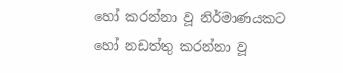හෝ කරන්නා වූ නිර්මාණයකට හෝ නඩත්තු කරන්නා වූ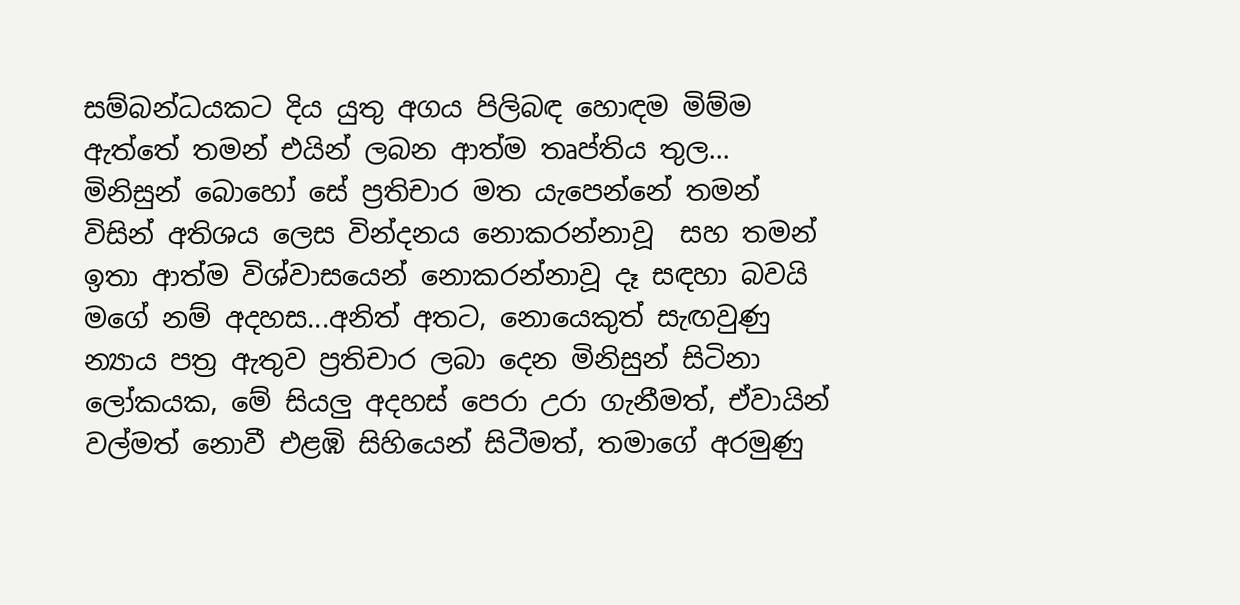සම්බන්ධයකට දිය යුතු අගය පිලිබඳ හොඳම මිම්ම ඇත්තේ තමන් එයින් ලබන ආත්ම තෘප්තිය තුල... මිනිසුන් බොහෝ සේ ප්‍රතිචාර මත යැපෙන්නේ තමන් විසින් අතිශය ලෙස වින්දනය නොකරන්නාවූ  සහ තමන් ඉතා ආත්ම විශ්වාසයෙන් නොකරන්නාවූ දෑ සඳහා බවයි මගේ නම් අදහස...අනිත් අතට, නොයෙකුත් සැඟවුණු න්‍යාය පත්‍ර ඇතුව ප්‍රතිචාර ලබා දෙන මිනිසුන් සිටිනා ලෝකයක, මේ සියලු අදහස් පෙරා උරා ගැනීමත්, ඒවායින් වල්මත් නොවී එළඹි සිහියෙන් සිටීමත්, තමාගේ අරමුණු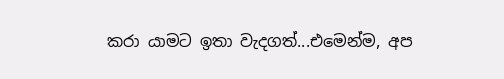කරා යාමට ඉතා වැදගත්...එමෙන්ම, අප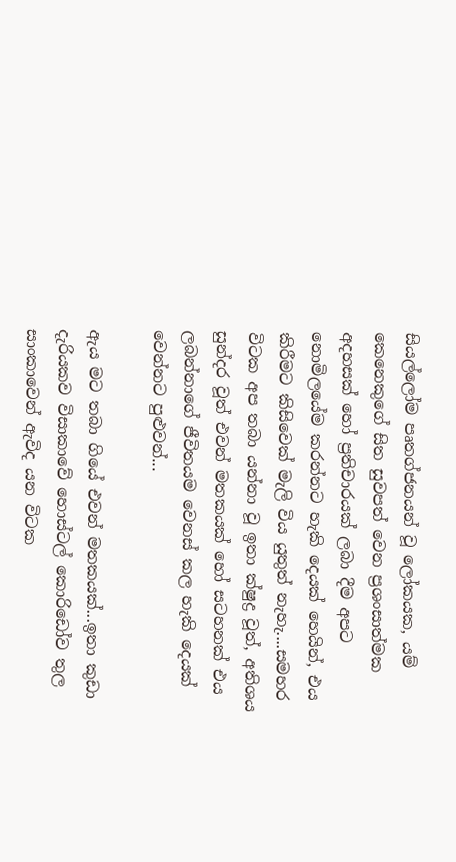සියල්ලෝම පෘතග්ජනයන් වූ ලෝකයක, යම් කෙනෙකුගේ සිත සුවපත් වෙන ප්‍රශංසාත්මක අදහසක් හෝ ප්‍රතිචාරයක් ලබා දීම අපට නොමිලයේම කරන්නට හැකි දෙයක් හෙයින්, එය කිරීමට කිසිවෙක් මැලි විය යුතුත් නැහැ....සමහර විටක අප තබා යන්නා වූ ඉතා ක්ෂුද්‍ර වූත්, අතිශය සුන්දර වූත් එවන් මතකයක් හෝ සටහනක් එය ලබන්නාගේ ජීවිතයම වෙනස් කල හැකි දෙයක් වෙන්නට පුළුවන්...

ඇය මට තබා ගියේ එවන් මතකයක්...ඉතා කුඩා දැරියකව විසාකාවේ හොස්ටල් කොරිඩෝව තුල සාංකාවෙන් ඇවිද යන විටක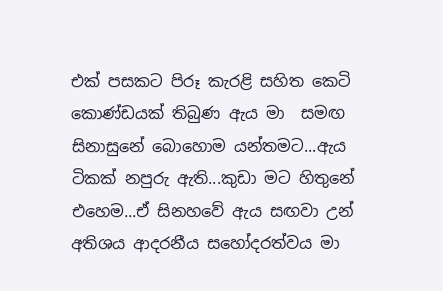එක් පසකට පිරූ කැරළි සහිත කෙටි කොණ්ඩයක් තිබුණ ඇය මා  සමඟ සිනාසුනේ බොහොම යන්තමට...ඇය ටිකක් නපුරු ඇති...කුඩා මට හිතුනේ එහෙම...ඒ සිනහවේ ඇය සඟවා උන් අතිශය ආදරනීය සහෝදරත්වය මා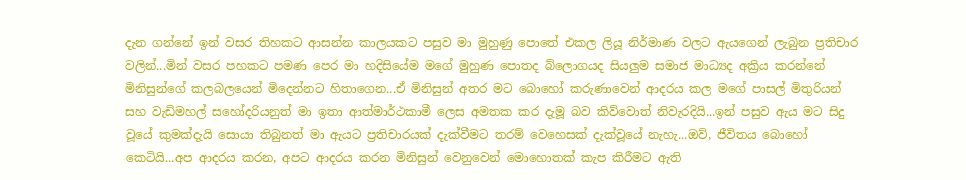දැන ගන්නේ ඉන් වසර තිහකට ආසන්න කාලයකට පසුව මා මුහුණු පොතේ එකල ලියූ නිර්මාණ වලට ඇයගෙන් ලැබුන ප්‍රතිචාර වලින්...මින් වසර පහකට පමණ පෙර මා හදිසියේම මගේ මුහුණ පොතද බ්ලොගයද සියලුම සමාජ මාධ්‍යද අක්‍රිය කරන්නේ මිනිසුන්ගේ කලබලයෙන් මිදෙන්නට හිතාගෙන...ඒ මිනිසුන් අතර මට බොහෝ කරුණාවෙන් ආදරය කල මගේ පාසල් මිතුරියන් සහ වැඩිමහල් සහෝදරියනුත් මා ඉතා ආත්මාර්ථකාමී ලෙස අමතක කර දැමූ බව කිව්වොත් නිවැරදියි...ඉන් පසුව ඇය මට සිදු වූයේ කුමක්දැයි සොයා තිබුනත් මා ඇයට ප්‍රතිචාරයක් දැක්වීමට තරම් වෙහෙසක් දැක්වූයේ නැහැ...ඔව්, ජීවිතය බොහෝ කෙටියි...අප ආදරය කරන, අපට ආදරය කරන මිනිසුන් වෙනුවෙන් මොහොතක් කැප කිරීමට ඇති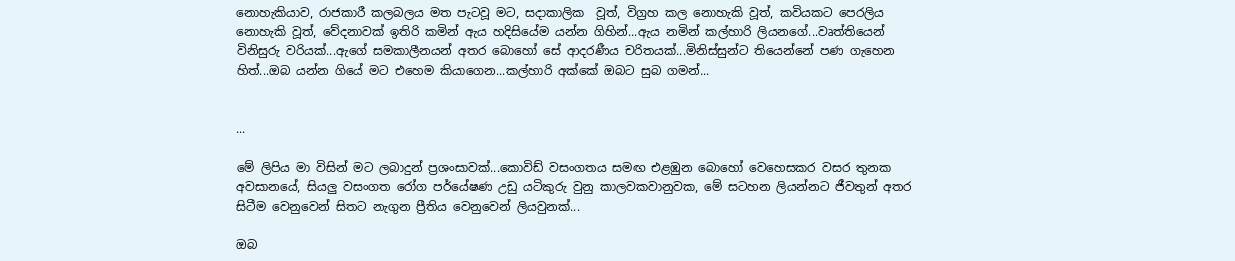නොහැකියාව, රාජකාරී කලබලය මත පැටවූ මට, සදාකාලික  වූත්, විග්‍රහ කල නොහැකි වූත්, කවියකට පෙරලිය නොහැකි වූත්, වේදනාවක් ඉතිරි කමින් ඇය හදිසියේම යන්න ගිහින්...ඇය නමින් කල්හාරි ලියනගේ...වෘත්තියෙන් විනිසුරු වරියක්...ඇගේ සමකාලීනයන් අතර බොහෝ සේ ආදරණීය චරිතයක්...මිනිස්සුන්ට තියෙන්නේ පණ ගැහෙන හිත්...ඔබ යන්න ගියේ මට එහෙම කියාගෙන...කල්හාරි අක්කේ ඔබට සුබ ගමන්...


...

මේ ලිපිය මා විසින් මට ලබාදුන් ප්‍රශංසාවක්...කොවිඩ් වසංගතය සමඟ එළඹුන බොහෝ වෙහෙසකර වසර තුනක අවසානයේ, සියලු වසංගත රෝග පර්යේෂණ උඩු යටිකුරු වුනු කාලවකවානුවක, මේ සටහන ලියන්නට ජීවතුන් අතර සිටීම වෙනුවෙන් සිතට නැගුන ප්‍රීතිය වෙනුවෙන් ලියවුනක්...

ඔබ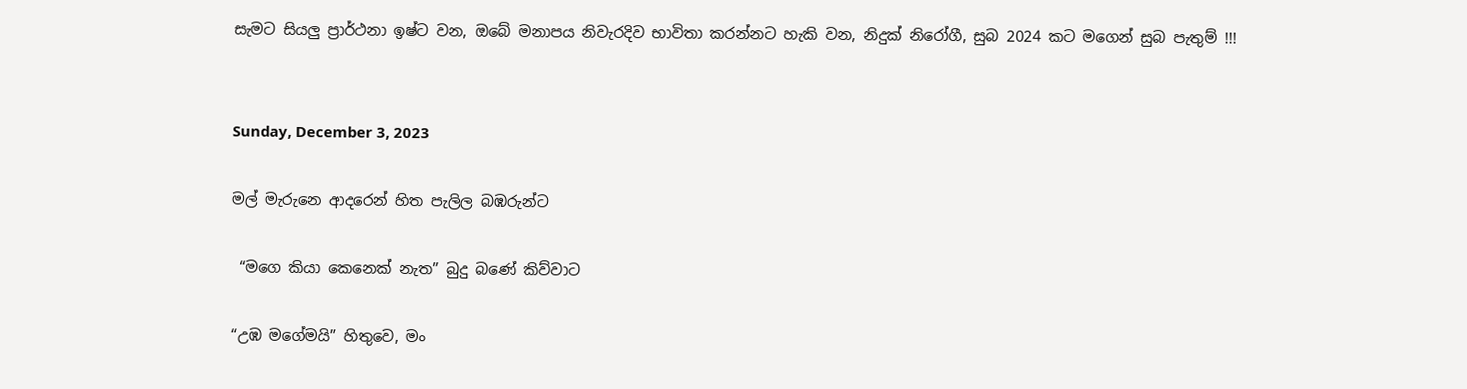සැමට සියලු ප්‍රාර්ථනා ඉෂ්ට වන, ඔබේ මනාපය නිවැරදිව භාවිතා කරන්නට හැකි වන, නිදුක් නිරෝගී, සුබ 2024 කට මගෙන් සුබ පැතුම් !!!


Sunday, December 3, 2023

මල් මැරුනෙ ආදරෙන් හිත පැලිල බඹරුන්ට

 “මගෙ කියා කෙනෙක් නැත” බුදු බණේ කිව්වාට

“උඹ මගේමයි” හිතුවෙ, මං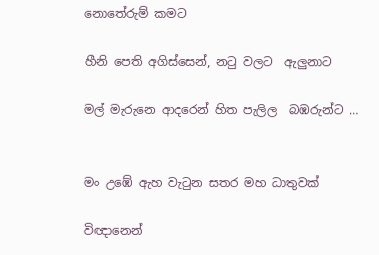නොතේරුම් කමට

හීනි පෙති අගිස්සෙන්, නටු වලට  ඇලුනාට

මල් මැරුනෙ ආදරෙන් හිත පැලිල  බඹරුන්ට …


මං උඹේ ඇහ වැටුන සතර මහ ධාතුවක්

විඥානෙන්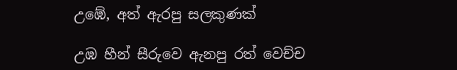උඹේ, අත් ඇරපු සලකුණක්

උඹ හීන් සීරුවෙ ඇනපු රත් වෙච්ච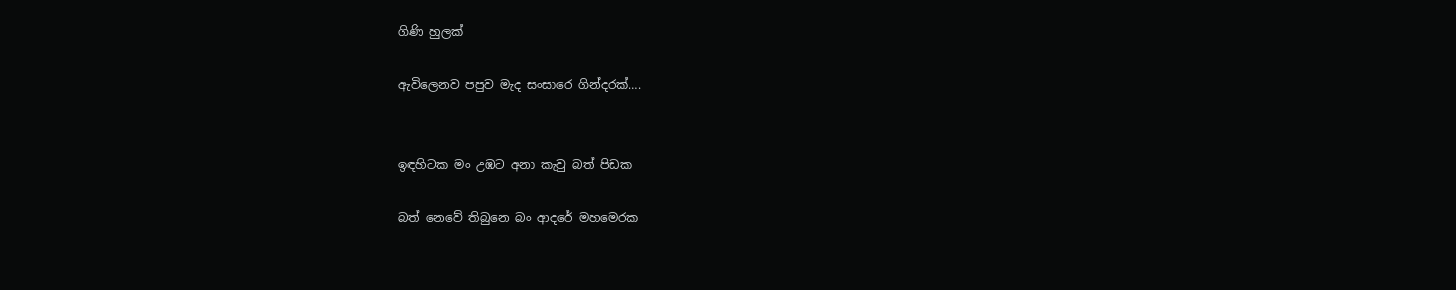ගිණි හුලක්

ඇවිලෙනව පපුව මැද සංසාරෙ ගින්දරක්….


ඉඳහිටක මං උඹට අනා කැවු බත් පිඩක

බත් නෙවේ තිබුනෙ බං ආදරේ මහමෙරක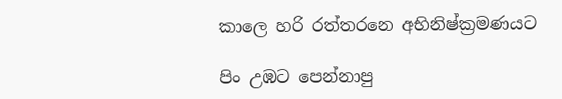කාලෙ හරි රත්තරනෙ අභිනිෂ්ක්‍රමණයට

පිං උඹට පෙන්නාපු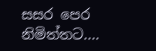සසර පෙර නිමිත්තට….